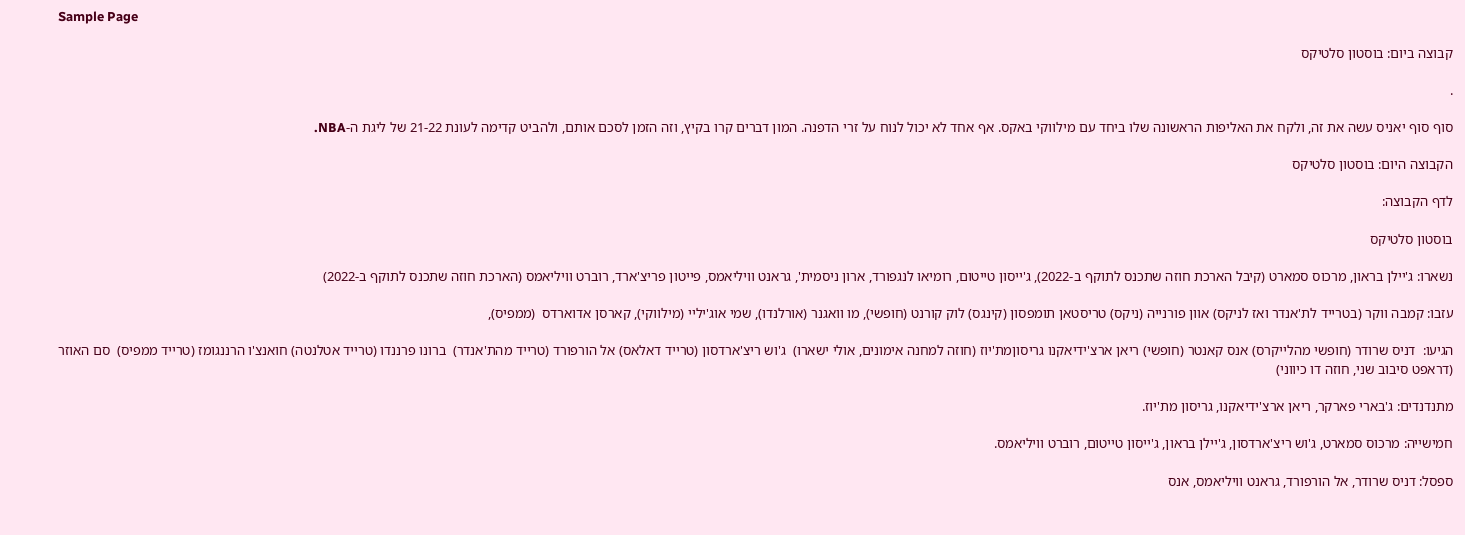Sample Page

קבוצה ביום: בוסטון סלטיקס

.

סוף סוף יאניס עשה את זה, ולקח את האליפות הראשונה שלו ביחד עם מילווקי באקס. אף אחד לא יכול לנוח על זרי הדפנה. המון דברים קרו בקיץ, וזה הזמן לסכם אותם, ולהביט קדימה לעונת 21-22 של ליגת ה-NBA.

הקבוצה היום: בוסטון סלטיקס

לדף הקבוצה:

בוסטון סלטיקס

נשארו: ג'יילן בראון, מרכוס סמארט (קיבל הארכת חוזה שתכנס לתוקף ב-2022), ג'ייסון טייטום, רומיאו לנגפורד, ארון ניסמית', גראנט וויליאמס, פייטון פריצ'ארד, רוברט וויליאמס (הארכת חוזה שתכנס לתוקף ב-2022)

עזבו: קמבה ווקר (בטרייד לת'אנדר ואז לניקס) אוון פורנייה (ניקס) טריסטאן תומפסון (קינגס) לוק קורנט (חופשי), מו וואגנר (אורלנדו), שמי אוג'יליי (מילווקי), קארסן אדוארדס  (ממפיס),

הגיעו:  דניס שרודר (חופשי מהלייקרס) אנס קאנטר (חופשי) ריאן ארצ'ידיאקנו גריסוןמת'יוז (חוזה למחנה אימונים, אולי ישארו)  ג'וש ריצ'ארדסון (טרייד דאלאס) אל הורפורד (טרייד מהת'אנדר)  ברונו פרננדו (טרייד אטלנטה) חואנצ'ו הרננגומז (טרייד ממפיס)  סם האוזר (דראפט סיבוב שני, חוזה דו כיווני)

מתנדנדים: ג'בארי פארקר, ריאן ארצ'ידיאקנו, גריסון מת'יוז.

חמישייה: מרכוס סמארט, ג'וש ריצ'ארדסון, ג'יילן בראון, ג'ייסון טייטום, רוברט וויליאמס.

ספסל: דניס שרודר, אל הורפורד, גראנט וויליאמס, אנס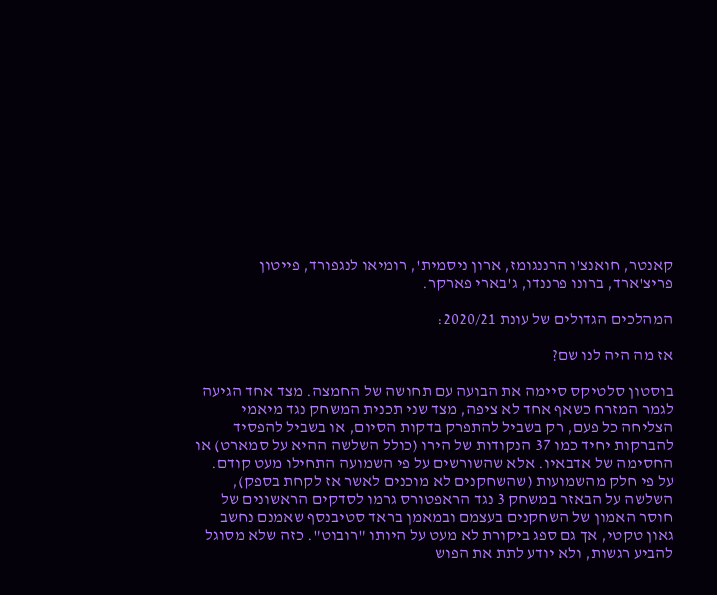קאנטר, חואנצ'ו הרננגומז, ארון ניסמית', רומיאו לנגפורד, פייטון פריצ'ארד, ברונו פרננדו, ג'בארי פארקר.

המהלכים הגדולים של עונת 2020/21:

אז מה היה לנו שם?

בוסטון סלטיקס סיימה את הבועה עם תחושה של החמצה. מצד אחד הגיעה לגמר המזרח כשאף אחד לא ציפה, מצד שני תכנית המשחק נגד מיאמי הצליחה כל פעם, רק בשביל להתפרק בדקות הסיום, או בשביל להפסיד להברקות יחיד כמו 37 הנקודות של הירו (כולל השלשה ההיא על סמארט) או החסימה של אדבאיו. אלא שהשורשים על פי השמועה התחילו מעט קודם. על פי חלק מהשמועות (שהשחקנים לא מוכנים לאשר אז לקחת בספק), השלשה על הבאזר במשחק 3 נגד הראפטורס גרמו לסדקים הראשונים של חוסר האמון של השחקנים בעצמם ובמאמן בראד סטיבנסף שאמנם נחשב גאון טקטי, אך גם ספג ביקורת לא מעט על היותו "רובוט". כזה שלא מסוגל להביע רגשות, ולא יודע לתת את הפוש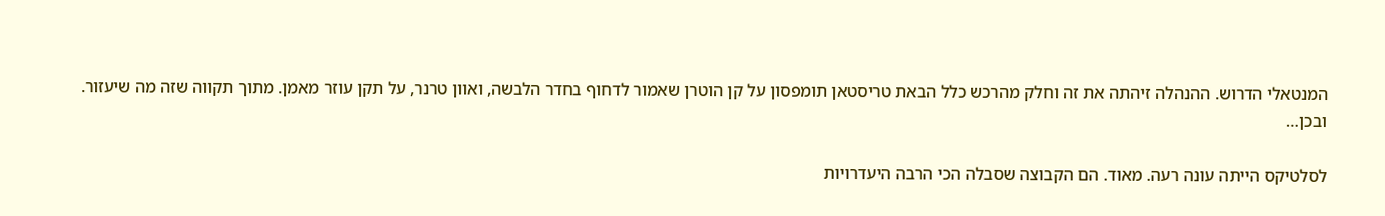המנטאלי הדרוש. ההנהלה זיהתה את זה וחלק מהרכש כלל הבאת טריסטאן תומפסון על קן הוטרן שאמור לדחוף בחדר הלבשה, ואוון טרנר, על תקן עוזר מאמן. מתוך תקווה שזה מה שיעזור. ובכן…

לסלטיקס הייתה עונה רעה. מאוד. הם הקבוצה שסבלה הכי הרבה היעדרויות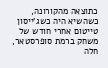כתוצאה מהקורונה, כשהשיא היה כשג'ייסון טייטום אחרי חודש של משחק ברמת סופרסטאר, חלה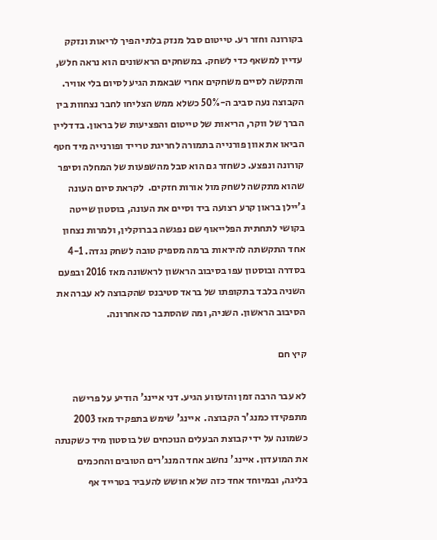בקורונה וחזר רע. טייטום סבל מנזק בלתי הפיך לריאות ונזקק עדיין למשאף כדי לשחק. במשחקים הראשונים הוא נראה חלש, והתקשה לסיים משחקים אחרי שבאמת הגיע לסיום בלי אוויר. הקבוצה נעה סביב ה-50% כשלא ממש הצליחו לחבר נצחוות בין הברך של ווקר, הריאות של טייטום והפציעות של בראון. בדדליין הביאו את אוון פורנייה בתמורה לחריגת טרייד ופורנייה מיד חטף קורונה ונפצע. כשחזר גם הוא סבל מהשפעות של המחלה וסיפר שהוא מתקשה לשחק מול אורות חזקים.  לקראת סיום העונה ג'יילן בראון קרע רצועה ביד וסיים את העונה, בוסטון שייטה בקושי לתחתית הפלייאוף שם נפגשה בברוקלין, ולמרות נצחון אחד התקשתה להיראות ברמה מספיק טובה לשחק נגדה. 4-1 בסדרה ובוסטון עפו בסיבוב הראשון לראשונה מאז 2016 ובפעם השניה בלבד בתקופתו של בראד סטיבנס שהקבוצה לא עברה את הסיבוב הראשון. השניה, ומה שהסתבר כהאחרונה.

קיץ חם

לא עבר הרבה זמן והזעזוע הגיע. דני איינג' הודיע על פרישה מתפקידו כמנג'ר הקבוצה.  איינג' שימש בתפקיד מאז 2003 כשמונה על ידי קבוצת הבעלים הנוכחים של בוסטון מיד כשקנתה את המועדון. איינג' נחשב אחד המנג'רים הטובים והחכמים בליגה, ובמיוחד אחד כזה שלא חושש להעביר בטרייד אף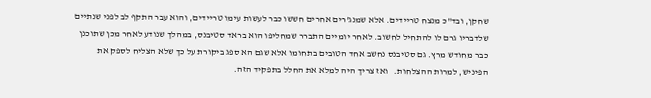שחקן, ובד"כ מנצח טריידים. אלא שמנג'רים אחרים חששו כבר לעשות עימו טריידים, והוא עבר התקף לב לפני שנתיים שלדבריו גרם לו להתחיל לחשוב. לאחר יומיים התברר שמחליפו הוא בראד סטיבנס, במהלך שנודע לאחר מכן שתוכנן כבר מחודש מרץ. גם סטיבנס נחשב אחד הטובים בתחומו אלא שגם הא ספג ביקורת על כך שלא הצליח לספק את הפיניש, למרות ההצלחות.   ואז צריך היה למלא את החלל בתפקיד הזה.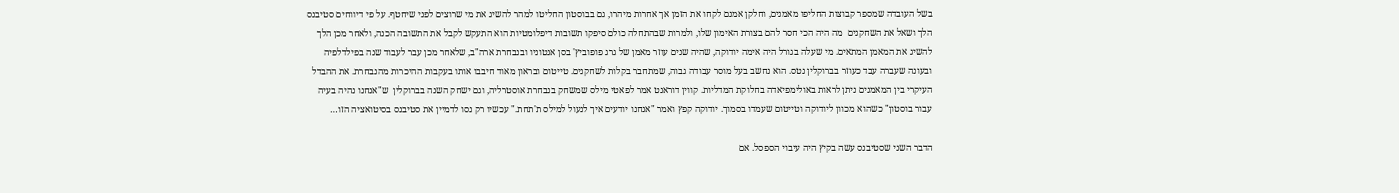בשל העובדה שמספר קבוצות החליפו מאמנים, וחלקן אמנם לקחו את הזמן אך אחרות מיהרו, גם בבוסטון החליטו למהר להשיג את מי שרוצים לפני שיחטף. על פי דיווחים סטיבנס הלך ושאל את השחקנים  מה היה הכי חסר להם בצורת האימון שלו, ולמרות שבהתחלה כולם סיפקו תשובות דיפלומטיות הוא התעקש לקבל את התשובה הכנה, ולאחר מכן הלך להשיג את המאמן המתאים. מי שעלה בגורל היה אימה יודוקה, שהיה שנים עוזר מאמן של גרג פופוביץ' בסן אנטוניו ובנבחרת ארה"ב, שלאחר מכן עבר לעבוד שנה בפילדלפיה ובעונה שעברה עבד כעוזר בברוקלין נטס. הוא נחשב בעל מוסר עבודה גבוה, שמתחבר בקלות לשחקנים. טייטום ובראון מאוד חיבבו אותו בעקבות ההיכרות מהנבחרת. את ההבדל העיקרי בין המאמנים ניתן לראות באולימפיאדה בחלוקת המדליות. קווין דוראנט אמר לפאטי מילס שמשחק בנבחרת אוסטרליה, וגם ישחק השנה בברוקלין  ש"אנחנו נהיה בעיה עבור בוסטון" כשהוא מכוון ליודוקה וטייטום שעמדו בסמוך. יודוקה קפץ ואמר "אנחנו יודעים איך לנעול למילס ת'תחת." עכשיו רק נסו לדמיין את סטיבנס בסיטואציה הזו…

הדבר השני שסטיבנס עשה בקיץ היה עיבוי הספסל. אם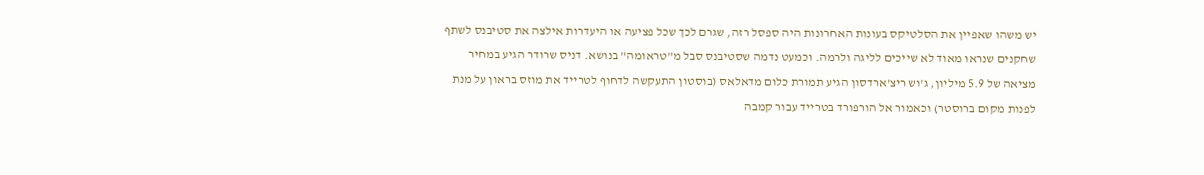יש משהו שאפיין את הסלטיקס בעונות האחרונות היה ספסל רזה, שגרם לכך שכל פציעה או היעדרות אילצה את סטיבנס לשתף שחקנים שנראו מאוד לא שייכים לליגה ולרמה. וכמעט נדמה שסטיבנס סבל מ"טראומה" בנושא. דניס שרודר הגיע במחיר מציאה של 5.9 מיליון, ג'וש ריצ'ארדסון הגיע תמורת כלום מדאלאס (בוסטון התעקשה לדחוף לטרייד את מוזס בראון על מנת לפנות מקום ברוסטר) וכאמור אל הורפורד בטרייד עבור קמבה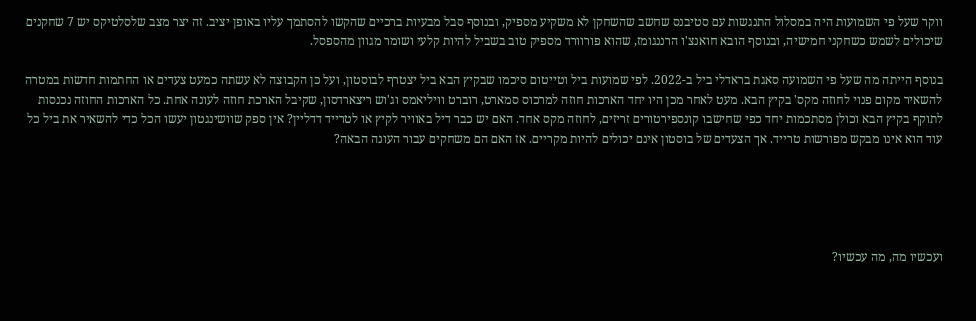ווקר שעל פי השמועות היה במסלול התנגשות עם סטיבנס שחשב שהשחקן לא משקיע מספיק, ובנוסף סבל מבעיות ברכיים שהקשו להסתמך עליו באופן יציב. זה יצר מצב שלסלטיקס יש 7 שחקנים שיכולים לשמש כשחקני חמישיה, ובנוסף הובא חואנצ'ו הרננגומז, שהוא פורוורד מספיק טוב בשביל להיות קלעי ושומר מגוון מהספסל.

בנוסף הייתה מה שעל פי השמועה סאגת בראדלי ביל ב-2022. לפי שמועות ביל וטייטום סיכמו שבקיץ הבא ביל יצטרף לבוסטון, ועל כן הקבוצה לא עשתה כמעט צעדים או החתמות חדשות במטרה להשאיר מקום פנוי לחוזה מקס' בקיץ הבא. מעט לאחר מכן היו יחד הארכות חוזה למרכוס סמארט, רוברט וויליאמס וג'וש ריצארדסון, שקיבל הארכת חוזה לעונה אחת. כל הארכות החוזה נכנסות לתוקף בקיץ הבא וכולן מסתכמות יחד כפי שחישבו קונספירטורים זריזים, לחוזה מקס אחד. האם יש כבר דיל באוויר לקיץ או לטרייד דדליין? אין ספק שוושינגטון יעשו הכל כדי להשאיר את ביל כל עוד הוא אינו מבקש מפורשות טרייד. אך הצעדים של בוסטון אינם יכולים להיות מקריים. אז האם הם משחקים עבור העונה הבאה?





ועכשיו מה, מה עכשיו?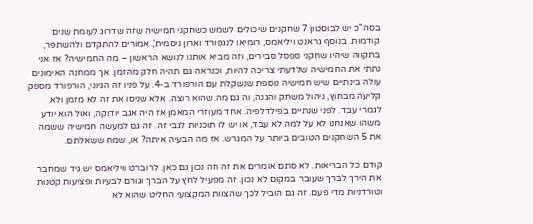בסה"כ יש לבוסטון 7 שחקנים שיכולים לשמש כשחקני חמישיה שזה שדרוג לעומת שנים קודמות. בנוסף גראנט ויליאמס, רומיאו לנגפורד וארון ניסמית', אמורים להתקדם ולהשתפר, בתקווה שיהיו שחקני ספסל סבירים, וזה מביא אותנו לנושא הראשון – מה החמישיה? אז אני נתתי את החמישיה שלדעתי צריכה להיות, וכנראה גם תהיה חלק מהזמן. אך ממחנה האימונים עולה בינתיים שיש חמישיה נוספת שנשקלת עם הורפורד ב-4. על פניו זה הגיוני, הורפורד מספק קליעה מבחוץ, ניהול משחק והגנה, וה גם מה שהוא רוצה. אלא שניסו את זה לא מזמן ולא לגמרי עבד. לפני שנתיים בפילדלפיה. אחד מעוזרי המאמן אז היה אגב יודוקה, ואול הוא יודע משהו שאנחנו לא על למה לא עבד, או יש לו תוכניות לגבי זה. זה גם למעשה חמישיה ששמה את 5 השחקנים הטובים ביותר על המגרש. אז מה הבעיה איתה? או, שמח ששאלתם.

קודם כל הבריאות. לא סתם אומרים את זה וזה נכון גם כאן. לרוברט וויליאמס יש גיד שמחבר את הירך לברך שעובר במקום לא נכון. זה מפעיל לחץ על הברך וגורם לבעיות ופציעות קטנות וטורדניות מדי פעם. זה גם הוביל לכך שהצוות המקצועי החליט שהוא לא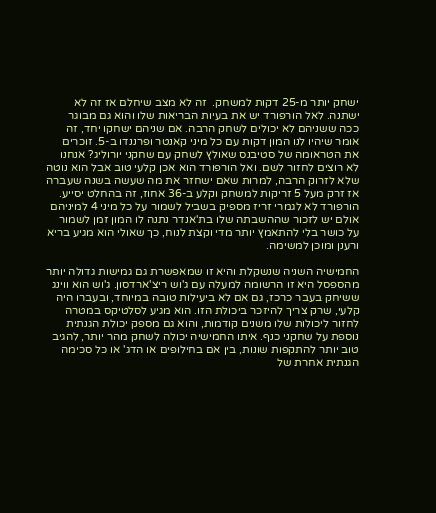ישחק יותר מ-25 דקות למשחק.  זה לא מצב שיחלם אז זה לא ישתנה. לאל הורפורד יש את בעיות הבריאות שלו והוא גם מבוגר ככה ששניהם לא יכולים לשחק הרבה. אם שניהם ישחקו יחד, זה אומר שיהיו לנו המון דקות עם כל מיני קאנטר ופרננדו ב-5. זוכרים את הטראומה של סטיבנס שאולץ לשחק עם שחקני יורוליג? אנחנו לא רוצים לחזור לשם. ואל הורפורד הוא אכן קלעי טוב אבל הוא נוטה שלא לזרוק הרבה, למרות שאם ישחזר את מה שעשה בשנה שעברה אז זרק מעל 5 זריקות למשחק וקלע ב-36 אחוז, זה בהחלט יסייע. הורפורד לא לגמרי זריז מספיק בשביל לשמור על כל מיני 4 למיניהם אולם יש לזכור שההשבתה שלו בת'אנדר נתנה לו המון זמן לשמור על כושר בלי להתאמץ יותר מדי וקצת לנוח, כך שאולי הוא מגיע בריא ורענן ומוכן למשימה.

החמישיה השניה שנשקלת והיא זו שמאפשרת גם גמישות גדולה יותר מהספסל היא זו הרשומה למעלה עם ג'וש ריצ'ארדסון. ג'וש הוא ווינג ששיחק בעבר כרכז, גם אם לא ביעילות טובה במיוחד, ובעברו היה קלעי, שרק צריך להיזכר ביכולת הזו. הוא מגיע לסלטיקס במטרה לחזור ליכולות שלו משנים קודמות, והוא גם מספק יכולת הגנתית נוספת על שחקני כנף. איתו החמישיה יכולה לשחק מהר יותר, להגיב טוב יותר להתקפות שונות, בין אם בחילופים או הדג' או כל סכימה הגנתית אחרת של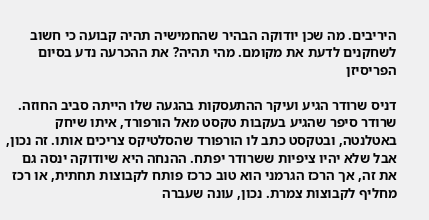היריבים. מה שכן יודוקה הבהיר שהחמישיה תהיה קבועה כי חשוב לשחקנים לדעת את מקומם. מהי תהיה? את ההכרעה נדע בסיום הפריסיזן

דניס שרודר הגיע ועיקר ההתעסקות בהגעה שלו הייתה סביב החוזה. שרודר סיפר שהגיע בעקבות טקסט מאל הורפורד, איתו שיחק באטלנטה, ובטקסט כתב לו הורפורד שהסלטיקס צריכים אותו. זה נכון, אבל שלא יהיו ציפיות ששרודר יפתח. ההנחה היא שיודוקה ינסה גם את זה, אך הרכז הגרמני הוא טוב כרכז פותח לקבוצות תחתית, או רכז מחליף לקבוצות צמרת. נכון, עונה שעברה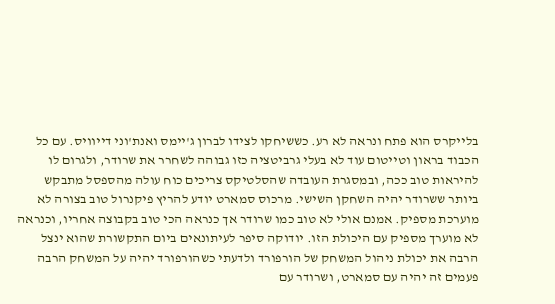בלייקרס הוא פתח ונראה לא רע. כששיחקו לצידו לברון ג'יימס ואנת'וני דייוויס. עם כל הכבוד בראון וטייטום עוד לא בעלי גרביטציה כזו גבוהה לשחרר את שרודר, ולגרום לו להיראות טוב ככה, ובמסגרת העובדה שהסלטיקס צריכים כוח עולה מהספסל מתבקש ביותר ששרודר יהיה השחקן השישי. מרכוס סמארט יודע להריץ פיקנרול טוב בצורה לא מוערכת מספיק. אמנם אולי לא טוב כמו שרודר אך כנראה הכי טוב בקבוצה אחריו, וכנראה לא מוערך מספיק עם היכולת הזו. יודוקה סיפר לעיתונאים ביום התקשורת שהוא ינצל הרבה את יכולת ניהול המשחק של הורפורד ולדעתי כשהורפורד יהיה על המשחק הרבה פעמים זה יהיה עם סמארט, ושרודר עם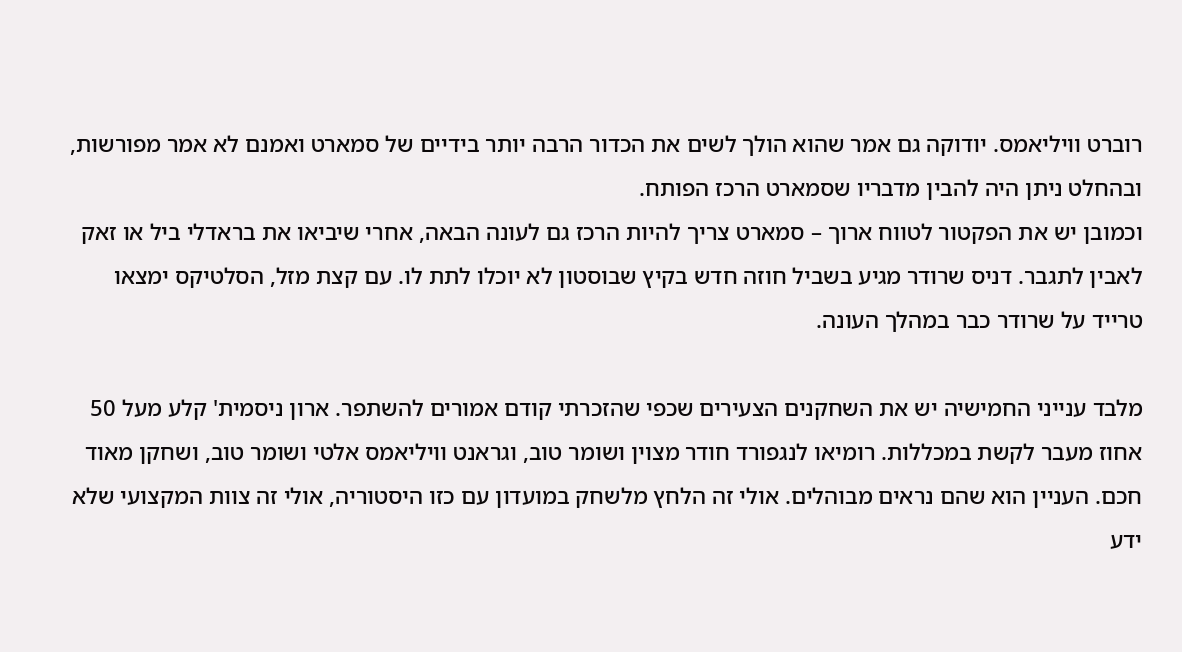רוברט וויליאמס. יודוקה גם אמר שהוא הולך לשים את הכדור הרבה יותר בידיים של סמארט ואמנם לא אמר מפורשות, ובהחלט ניתן היה להבין מדבריו שסמארט הרכז הפותח.
וכמובן יש את הפקטור לטווח ארוך – סמארט צריך להיות הרכז גם לעונה הבאה, אחרי שיביאו את בראדלי ביל או זאק לאבין לתגבר. דניס שרודר מגיע בשביל חוזה חדש בקיץ שבוסטון לא יוכלו לתת לו. עם קצת מזל, הסלטיקס ימצאו טרייד על שרודר כבר במהלך העונה.

מלבד ענייני החמישיה יש את השחקנים הצעירים שכפי שהזכרתי קודם אמורים להשתפר. ארון ניסמית' קלע מעל 50 אחוז מעבר לקשת במכללות. רומיאו לנגפורד חודר מצוין ושומר טוב, וגראנט וויליאמס אלטי ושומר טוב, ושחקן מאוד חכם. העניין הוא שהם נראים מבוהלים. אולי זה הלחץ מלשחק במועדון עם כזו היסטוריה, אולי זה צוות המקצועי שלא ידע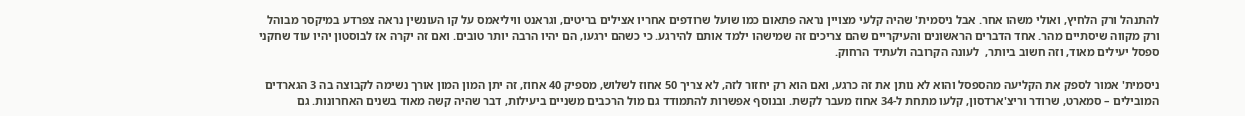להתנהל ורק הלחיץ, ואולי משהו אחר. אבל ניסמית' שהיה קלעי מצויין נראה פתאום כמו שועל שרודפים אחריו אצילים בריטים, וגראנט וויליאמס על קו העונשין נראה צפרדע במיקסר מבוהל ורק מקווה שיסתיים מהר. אחד הדברים הראשונים והעיקריים שהם צריכים זה שמישהו ילמד אותם להירגע. כי כשהם ירגעו, הם יהיו הרבה יותר טובים. ואם זה יקרה אז לבוסטון יהיו עוד שחקני ספסל יעילים מאוד, וזה חשוב ביותר,  לעונה הקרובה ולעתיד הרחוק.

ניסמית' אמור לספק את הקליעה מהספסל והוא לא נותן את זה כרגע, ואם הוא רק יחזור לזה, לא צריך 50 אחוז לשלוש, מספיק 40 אחוז, זה יתן המון המון אורך נשימה לקבוצה בה 3 הגארדים המובילים – סמארט, שרודר וריצ'ארדסון, קלעו מתחת ל-34 אחוז מעבר לקשת. ובנוסף אפשרות להתמודד גם מול הרכבים משניים ביעילות, דבר שהיה קשה מאוד בשנים האחרונות. גם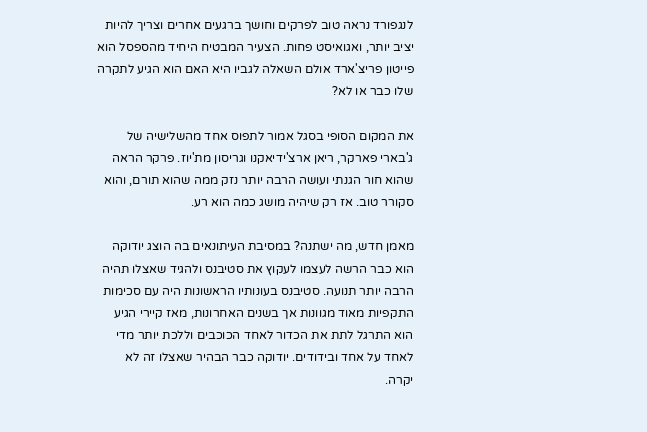לנגפורד נראה טוב לפרקים וחושך ברגעים אחרים וצריך להיות יציב יותר, ואגואיסט פחות. הצעיר המבטיח היחיד מהספסל הוא פייטון פריצ'ארד אולם השאלה לגביו היא האם הוא הגיע לתקרה שלו כבר או לא?

את המקום הסופי בסגל אמור לתפוס אחד מהשלישיה של ג'בארי פארקר, ריאן ארצ'ידיאקנו וגריסון מת'יוז. פרקר הראה שהוא חור הגנתי ועושה הרבה יותר נזק ממה שהוא תורם, והוא סקורר טוב. אז רק שיהיה מושג כמה הוא רע.

מאמן חדש, מה ישתנה? במסיבת העיתונאים בה הוצג יודוקה הוא כבר הרשה לעצמו לעקוץ את סטיבנס ולהגיד שאצלו תהיה הרבה יותר תנועה. סטיבנס בעונותיו הראשונות היה עם סכימות התקפיות מאוד מגוונות אך בשנים האחרונות, מאז קיירי הגיע הוא התרגל לתת את הכדור לאחד הכוכבים וללכת יותר מדי לאחד על אחד ובידודים. יודוקה כבר הבהיר שאצלו זה לא יקרה.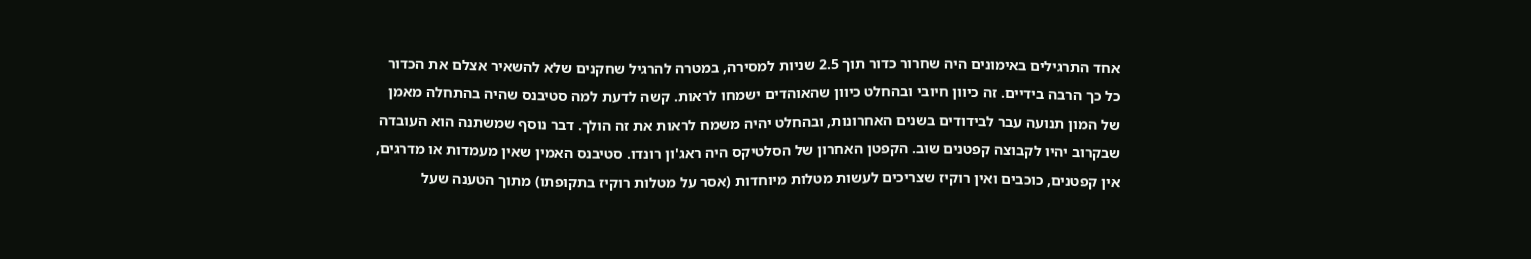אחד התרגילים באימונים היה שחרור כדור תוך 2.5 שניות למסירה, במטרה להרגיל שחקנים שלא להשאיר אצלם את הכדור כל כך הרבה בידיים. זה כיוון חיובי ובהחלט כיוון שהאוהדים ישמחו לראות. קשה לדעת למה סטיבנס שהיה בהתחלה מאמן של המון תנועה עבר לבידודים בשנים האחרונות, ובהחלט יהיה משמח לראות את זה הולך. דבר נוסף שמשתנה הוא העובדה שבקרוב יהיו לקבוצה קפטנים שוב. הקפטן האחרון של הסלטיקס היה ראג'ון רונדו. סטיבנס האמין שאין מעמדות או מדרגים, אין קפטנים, כוכבים ואין רוקיז שצריכים לעשות מטלות מיוחדות (אסר על מטלות רוקיז בתקופתו) מתוך הטענה שעל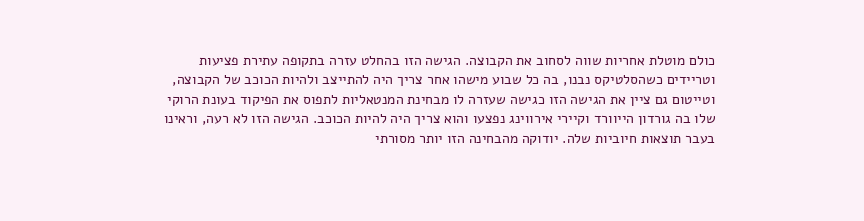כולם מוטלת אחריות שווה לסחוב את הקבוצה. הגישה הזו בהחלט עזרה בתקופה עתירת פציעות וטריידים כשהסלטיקס נבנו, בה כל שבוע מישהו אחר צריך היה להתייצב ולהיות הכוכב של הקבוצה, וטייטום גם ציין את הגישה הזו כגישה שעזרה לו מבחינת המנטאליות לתפוס את הפיקוד בעונת הרוקי שלו בה גורדון הייוורד וקיירי אירווינג נפצעו והוא צריך היה להיות הכוכב. הגישה הזו לא רעה, וראינו בעבר תוצאות חיוביות שלה. יודוקה מהבחינה הזו יותר מסורתי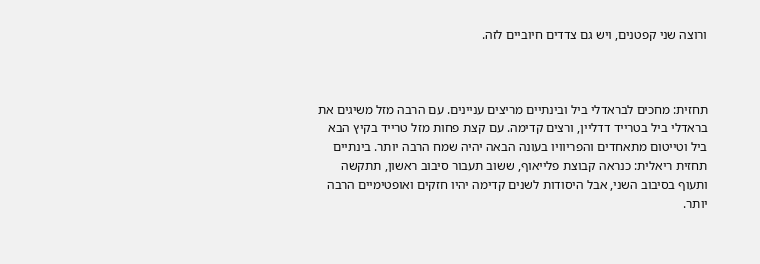ורוצה שני קפטנים, ויש גם צדדים חיוביים לזה.



תחזית: מחכים לבראדלי ביל ובינתיים מריצים עניינים. עם הרבה מזל משיגים את בראדלי ביל בטרייד דדליין, ורצים קדימה. עם קצת פחות מזל טרייד בקיץ הבא ביל וטייטום מתאחדים והפריוויו בעונה הבאה יהיה שמח הרבה יותר. בינתיים תחזית ריאלית: כנראה קבוצת פלייאוף, ששוב תעבור סיבוב ראשון, תתקשה ותעוף בסיבוב השני, אבל היסודות לשנים קדימה יהיו חזקים ואופטימיים הרבה יותר.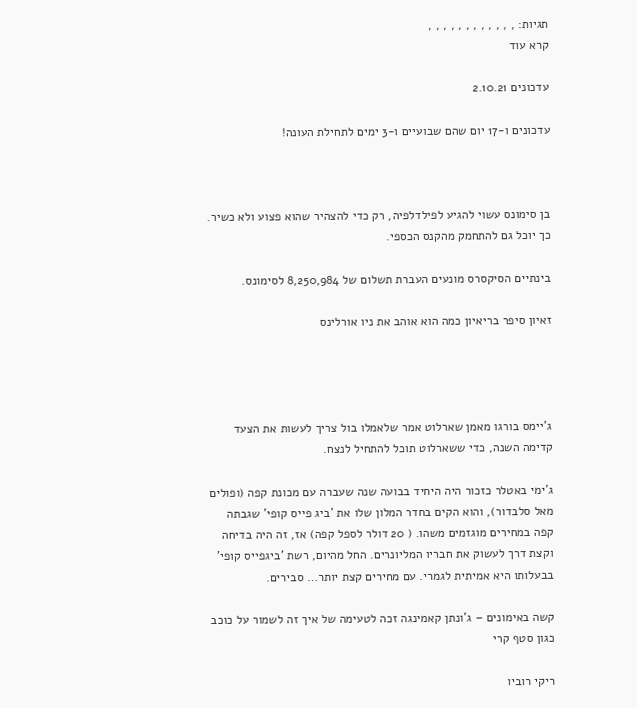תגיות: , , , , , , , , , , , ,
קרא עוד

עדכונים 2.10.21

עדכונים ו-17 יום שהם שבועיים ו-3 ימים לתחילת העונה!



בן סימונס עשוי להגיע לפילדלפיה, רק כדי להצהיר שהוא פצוע ולא כשיר. כך יוכל גם להתחמק מהקנס הכספי.

בינתיים הסיקסרס מונעים העברת תשלום של 8,250,984 לסימונס.

זאיון סיפר בריאיון כמה הוא אוהב את ניו אורלינס




ג'יימס בורגו מאמן שארלוט אמר שלאמלו בול צריך לעשות את הצעד קדימה השנה, כדי ששארלוט תוכל להתחיל לנצח.

ג'ימי באטלר כזכור היה היחיד בבועה שנה שעברה עם מכונת קפה (ופולים מאל סלבדור), והוא הקים בחדר המלון שלו את 'ביג פייס קופי' שגבתה קפה במחירים מוגזמים משהו. ( 20 דולר לספל קפה) אז, זה היה בדיחה וקצת דרך לעשוק את חבריו המליונרים. החל מהיום, רשת 'ביגפייס קופי' בבעלותו היא אמיתית לגמרי. עם מחירים קצת יותר… סבירים.

קשה באימונים – ג'ונתן קאמינגה זכה לטעימה של איך זה לשמור על כוכב כגון סטף קרי

ריקי רוביו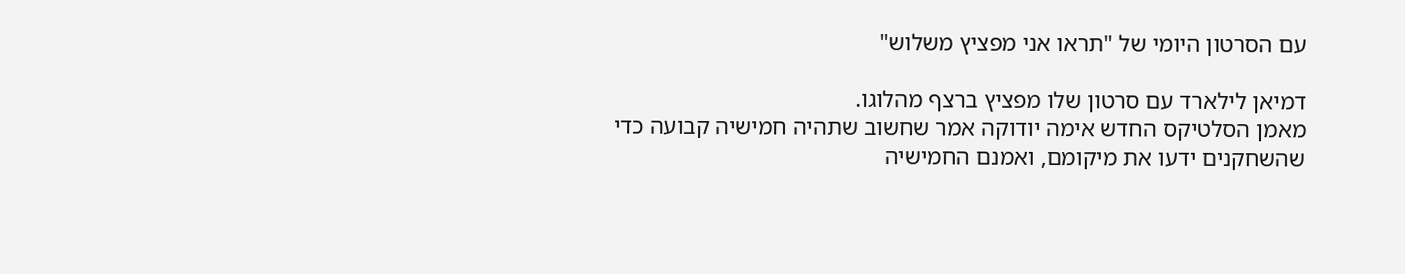עם הסרטון היומי של "תראו אני מפציץ משלוש"

דמיאן לילארד עם סרטון שלו מפציץ ברצף מהלוגו.
מאמן הסלטיקס החדש אימה יודוקה אמר שחשוב שתהיה חמישיה קבועה כדי שהשחקנים ידעו את מיקומם, ואמנם החמישיה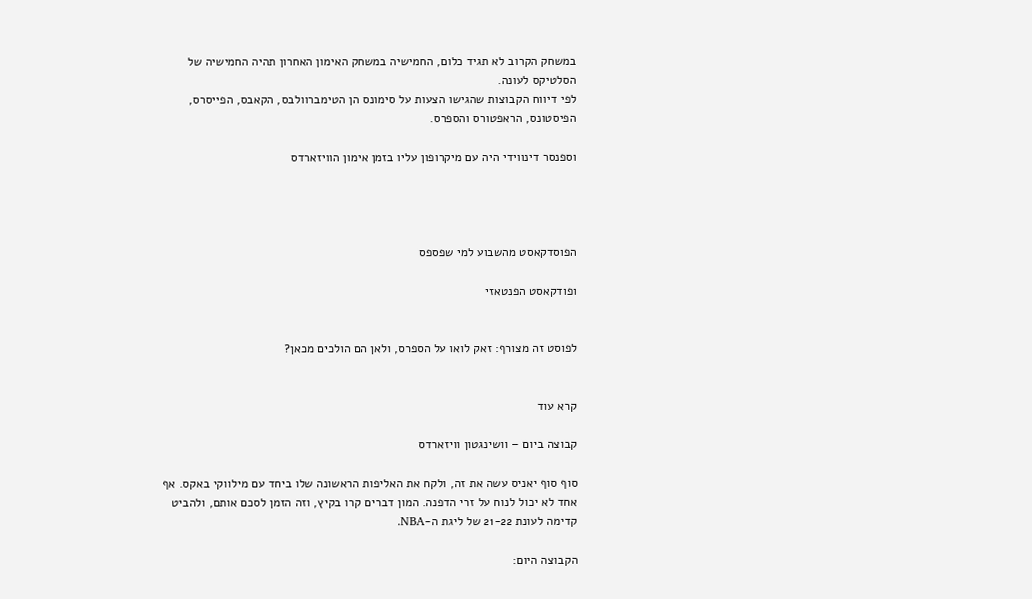במשחק הקרוב לא תגיד כלום, החמישיה במשחק האימון האחרון תהיה החמישיה של הסלטיקס לעונה.
לפי דיווח הקבוצות שהגישו הצעות על סימונס הן הטימברוולבס, הקאבס, הפייסרס, הפיסטונס, הראפטורס והספרס.

וספנסר דינווידי היה עם מיקרופון עליו בזמן אימון הוויזארדס




הפוסדקאסט מהשבוע למי שפספס

ופודקאסט הפנטאזי


לפוסט זה מצורף: זאק לואו על הספרס, ולאן הם הולכים מכאן?


קרא עוד

קבוצה ביום – וושינגטון וויזארדס

סוף סוף יאניס עשה את זה, ולקח את האליפות הראשונה שלו ביחד עם מילווקי באקס. אף אחד לא יכול לנוח על זרי הדפנה. המון דברים קרו בקיץ, וזה הזמן לסכם אותם, ולהביט קדימה לעונת 21-22 של ליגת ה-NBA.

הקבוצה היום: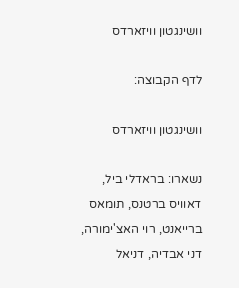וושינגטון וויזארדס

לדף הקבוצה:

וושינגטון וויזארדס

נשארו: בראדלי ביל, דאוויס ברטנס, תומאס ברייאנט, רוי האצ'ימורה, דני אבדיה, דניאל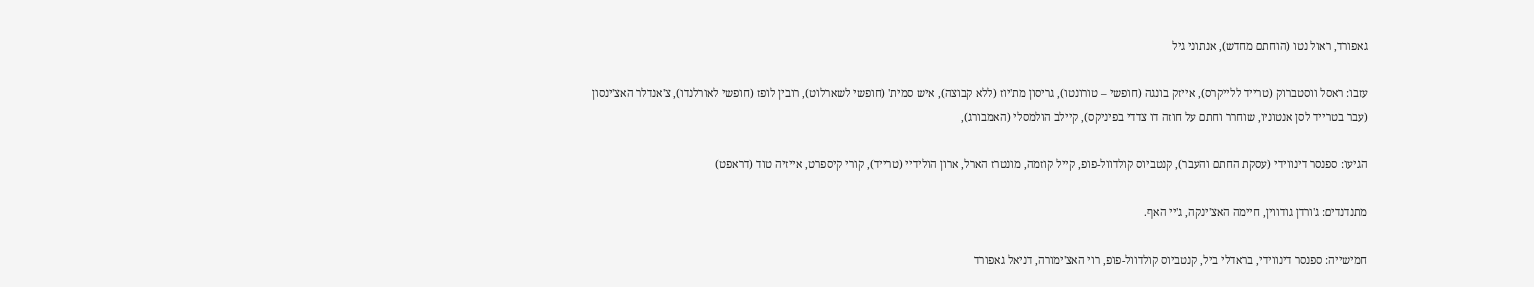גאפורד, ראול נטו (הוחתם מחדש), אנתוני גיל

עזבו: ראסל ווסטברוק (טרייד ללייקרס), אייזק בונגה (חופשי – טורונטו), גריסון מת'יוז (ללא קבוצה), איש סמית' (חופשי לשארלוט), רובין לופז (חופשי לאורלנדו), צ'אנדלר האצ'ינסון (עבר בטרייד לסן אנטוניו, שוחרר וחתם על חוזה דו צדדי בפיניקס), קיילב הולמסלי (האמבורג),

הגיעו: ספנסר דינווידי (עסקת החתם והעבר), קנטביוס קולדוול-פופ, קייל קוזמה, מונטרז הארל, ארון הולידיי (טרייד), קורי קיספרט, אייזיה טוד (דראפט)

מתנדנדים: ג'ורדן גודווין, חיימה האצ'ינקה, ג'יי האף.

חמישייה: ספנסר דינווידי, בראדלי ביל, קנטביוס קולדוול-פופ, רוי האצ'ימורה, דניאל גאפורד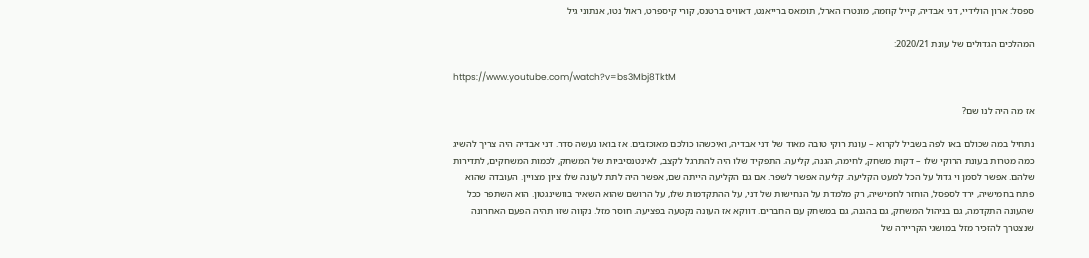ספסל: ארון הולידיי, דני אבדיה, קייל קוזמה, מונטרז הארל, תומאס ברייאנט, דאוויס ברטנס, קורי קיספרט, ראול נטו, אנתוני גיל

המהלכים הגדולים של עונת 2020/21:

https://www.youtube.com/watch?v=bs3Mbj8TktM

אז מה היה לנו שם?

נתחיל במה שכולם באו לפה בשביל לקרוא – עונת רוקי טובה מאוד של דני אבדיה, ואיכשהו כולכם מאוכזבים. אז בואו נעשה סדר. דני אבדיה היה צריך להשיג כמה מטרות בעונת הרוקי שלו – דקות משחק, לחימה, הגנה, קליעה. התפקיד שלו היה להתרגל לקצב, לאינטנסיביות של המשחק, לכמות המשחקים, לתדירות שלהם. אפשר לסמן וי גדול על הכל למעט הקליעה. קליעה אפשר לשפר. אם גם הקליעה הייתה שם, אפשר היה לתת לעונה שלו ציון מצויין. העובדה שהוא פתח בחמישיה, ירד לספסל, הוחזר לחמישיה, רק מלמדת על הנחישות של דני, על ההתקדמות שלו, על הרושם שהוא השאיר בוושינגטון. הוא השתפר ככל שהעונה התקדמה, גם בניהול המשחק, גם בהגנה, גם במשחק עם החברים. דווקא אז העונה נקטעה בפציעה. חוסר מזל. נקווה שזו תהיה הפעם האחרונה שנצטרך להזכיר מזל במושגי הקריירה של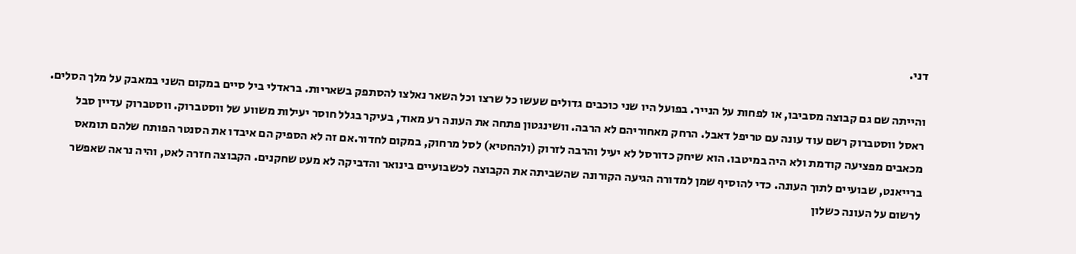דני.

והייתה שם גם קבוצה מסביבו, או לפחות על הנייר. בפועל היו שני כוכבים גדולים שעשו כל שרצו וכל השאר נאלצו להסתפק בשאריות. בראדלי ביל סיים במקום השני במאבק על מלך הסלים. ראסל ווסטברוק רשם עוד עונה עם טריפל דאבל. הרחק מאחוריהם לא הרבה. וושינגטון פתחה את העונה רע מאוד, בעיקר בגלל חוסר יעילות משווע של ווסטברוק. ווסטברוק עדיין סבל מכאבים מפציעה קודמת ולא היה במיטבו. הוא שיחק כדורסל לא יעיל והרבה לזרוק (ולהחטיא) לסל מרחוק, במקום לחדור.אם זה לא הספיק הם איבדו את הסנטר הפותח שלהם תומאס ברייאנט, שבועיים לתוך העונה. כדי להוסיף שמן למדורה הגיעה הקורונה שהשביתה את הקבוצה לכשבועיים בינואר והדביקה לא מעט שחקנים. הקבוצה חזרה לאט, והיה נראה שאפשר לרשום על העונה כשלון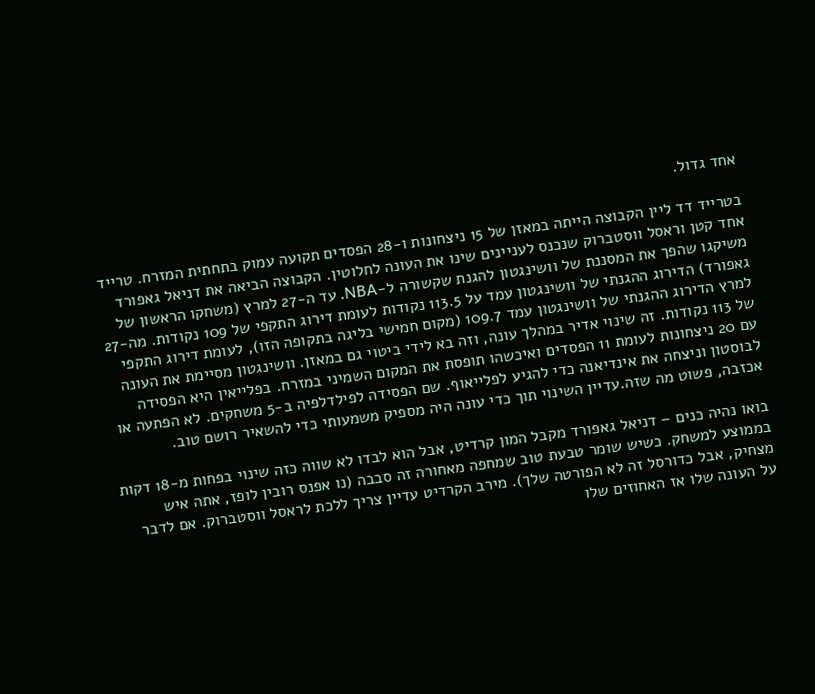אחד גדול.

בטרייד דד ליין הקבוצה הייתה במאזן של 15 ניצחונות ו-28 הפסדים תקועה עמוק בתחתית המזרח. טרייד אחד קטן וראסל ווסטברוק שנכנס לעניינים שינו את העונה לחלוטין. הקבוצה הביאה את דניאל גאפורד משיקגו שהפך את המסננת של וושינגטון להגנת שקשורה ל-NBA. עד ה-27 למרץ (משחקו הראשון של גאפורד) הדירוג ההגנתי של וושינגטון עמד על 113.5 נקודות לעומת דירוג התקפי של 109 נקודות. מה-27 למרץ הדירוג ההגנתי של וושינגטון עמד 109.7 (מקום חמישי בליגה בתקופה הזו), לעומת דירוג התקפי של 113 נקודות. זה שינוי אדיר במהלך עונה, וזה בא לידי ביטוי גם במאזן. וושינגטון מסיימת את העונה עם 20 ניצחונות לעומת 11 הפסדים ואיכשהו תופסת את המקום השמיני במזרח. בפלייאין היא הפסידה לבוסטון וניצחה את אינדיאנה כדי להגיע לפלייאוף. שם הפסידה לפילדלפיה ב-5 משחקים. לא הפתעה או אכזבה, פשוט מה שזה.עדיין השינוי תוך כדי עונה היה מספיק משמעותי כדי להשאיר רושם טוב.

בואו נהיה כנים – דניאל גאפורד מקבל המון קרדיט, אבל הוא לבדו לא שווה כזה שינוי בפחות מ-18 דקות בממוצע למשחק. כשיש שומר טבעת טוב שמחפה מאחורה זה סבבה (נו אפנס רובין לופז, אתה איש מצחיק, אבל כדורסל זה לא הפורטה שלך). מירב הקרדיט עדיין צריך ללכת לראסל ווסטברוק. אם לדבר על העונה שלו אז האחוזים שלו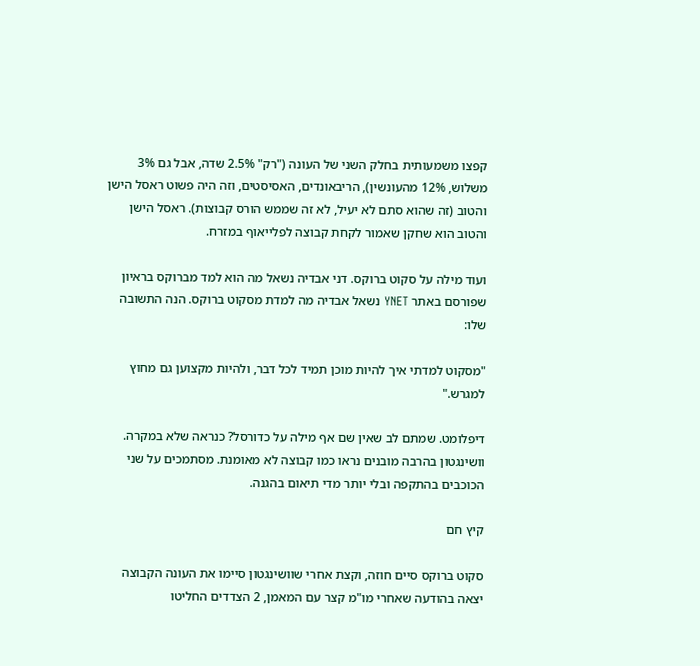קפצו משמעותית בחלק השני של העונה ("רק" 2.5% שדה, אבל גם 3% משלוש, 12% מהעונשין), הריבאונדים, האסיסטים, וזה היה פשוט ראסל הישן והטוב (זה שהוא סתם לא יעיל, לא זה שממש הורס קבוצות). ראסל הישן והטוב הוא שחקן שאמור לקחת קבוצה לפלייאוף במזרח.

ועוד מילה על סקוט ברוקס. דני אבדיה נשאל מה הוא למד מברוקס בראיון שפורסם באתר YNET נשאל אבדיה מה למדת מסקוט ברוקס. הנה התשובה שלו:

"מסקוט למדתי איך להיות מוכן תמיד לכל דבר, ולהיות מקצוען גם מחוץ למגרש."

דיפלומט. שמתם לב שאין שם אף מילה על כדורסל? כנראה שלא במקרה. וושינגטון בהרבה מובנים נראו כמו קבוצה לא מאומנת. מסתמכים על שני הכוכבים בהתקפה ובלי יותר מדי תיאום בהגנה.

קיץ חם

סקוט ברוקס סיים חוזה, וקצת אחרי שוושינגטון סיימו את העונה הקבוצה יצאה בהודעה שאחרי מו"מ קצר עם המאמן, 2 הצדדים החליטו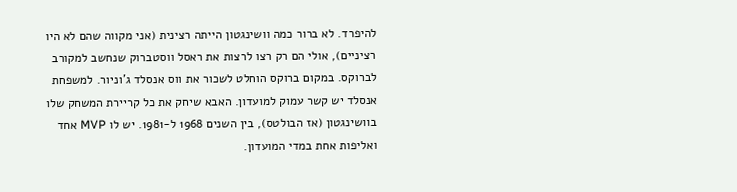להיפרד. לא ברור כמה וושינגטון הייתה רצינית (אני מקווה שהם לא היו רציניים), אולי הם רק רצו לרצות את ראסל ווסטברוק שנחשב למקורב לברוקס. במקום ברוקס הוחלט לשכור את ווס אנסלד ג'וניור. למשפחת אנסלד יש קשר עמוק למועדון. האבא שיחק את כל קריירת המשחק שלו בוושינגטון (אז הבולטס), בין השנים 1968 ל-1981. יש לו MVP אחד ואליפות אחת במדי המועדון.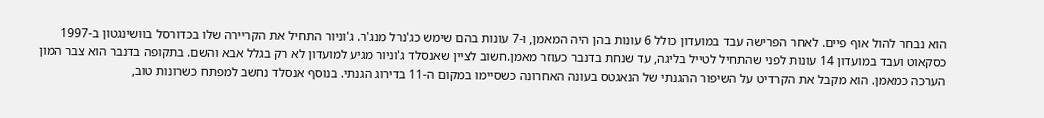הוא נבחר להול אוף פיים. לאחר הפרישה עבד במועדון כולל 6 עונות בהן היה המאמן, ו-7 עונות בהם שימש כג'נרל מנג'ר. ג'וניור התחיל את הקריירה שלו בכדורסל בוושינגטון ב-1997 כסקאוט ועבד במועדון 14 עונות לפני שהתחיל לטייל בליגה, עד שנחת בדנבר כעוזר מאמן.חשוב לציין שאנסלד ג'וניור מגיע למועדון לא רק בגלל אבא והשם. בתקופה בדנבר הוא צבר המון הערכה כמאמן. הוא מקבל את הקרדיט על השיפור ההגנתי של הנאגטס בעונה האחרונה כשסיימו במקום ה-11 בדירוג הגנתי. בנוסף אנסלד נחשב למפתח כשרונות טוב,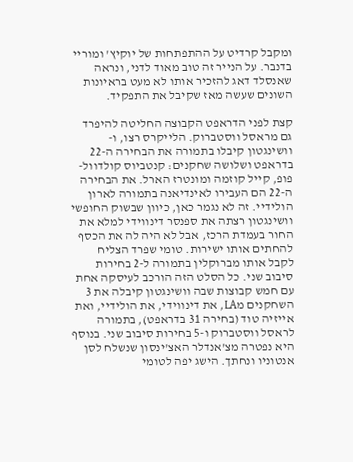ומקבל קרדיט על ההתפתחות של יוקיץ' ומוריי בדנבר. על הנייר זה טוב מאוד לדני, ונראה שאנסלד דאג להזכיר אותו לא מעט בראיונות השונים שעשה מאז שקיבל את התפקיד.

קצת לפני הדראפט הקבוצה החליטה להיפרד גם מראסל ווסטברוק. הלייקרס רצו, ו-וושינגטון קיבלו בתמורה את הבחירה ה-22 בדראפט ושלושה שחקנים: קנטביוס קולדוול-פופ, קייל קוזמה ומונטרז הארל. את הבחירה ה-22 הם העבירו לאינדיאנה בתמורה לארון הולידיי. זה לא נגמר כאן, כיוון שבשוק החופשי וושינגטון רצתה את ספנסר דינווידי למלא את החור בעמדת הרכז, אבל לא היה לה את הכסף להחתים אותו ישירות. טומי שפרד הצליח לקבל אותו מברוקלין בתמורה ל-2 בחירות סיבוב שני. כל הסלט הזה הורכב לעיסקה אחת עם חמש קבוצות שבה וושינגטון קיבלה את 3 השחקנים מLA, את דינווידי, את הולידיי, ואת אייזיה טוד (בחירה 31 בדראפט), בתמורה לראסל ווסטברוק ו-5 בחירות סיבוב שני. בנוסף היא נפטרה מצ'אנדלר האצ'ינסון שנשלח לסן אנטוניו ונחתך. הישג יפה לטומי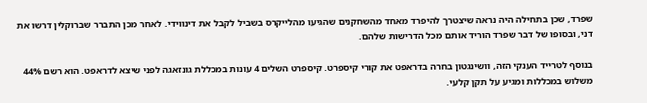שפרד, שכן בתחילה היה נראה שיצטרך להיפרד מאחד מהשחקנים שהגיעו מהלייקרס בשביל לקבל את דינווידי. לאחר מכן התברר שברוקלין דרשו את דני, ובסופו של דבר שפרד הוריד אותם מכל הדרישות שלהם.

בנוסף לטרייד הענקי הזה, וושינגטון בחרה בדראפט את קורי קיספרט. קיספרט השלים 4 עונות במכללת גונזאגה לפני שיצא לדראפט. הוא רשם 44% משלוש במכללות ומגיע על תקן קלעי.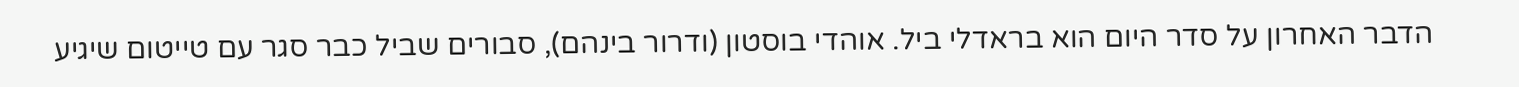הדבר האחרון על סדר היום הוא בראדלי ביל. אוהדי בוסטון (ודרור בינהם), סבורים שביל כבר סגר עם טייטום שיגיע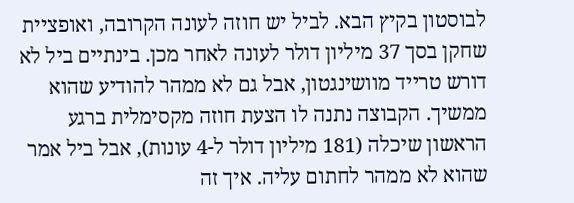לבוסטון בקיץ הבא. לביל יש חוזה לעונה הקרובה, ואופציית שחקן בסך 37 מיליון דולר לעונה לאחר מכן. בינתיים ביל לא דורש טרייד מוושינגטון, אבל גם לא ממהר להודיע שהוא ממשיך. הקבוצה נתנה לו הצעת חוזה מקסימלית ברגע הראשון שיכלה (181 מיליון דולר ל-4 עונות), אבל ביל אמר שהוא לא ממהר לחתום עליה. איך זה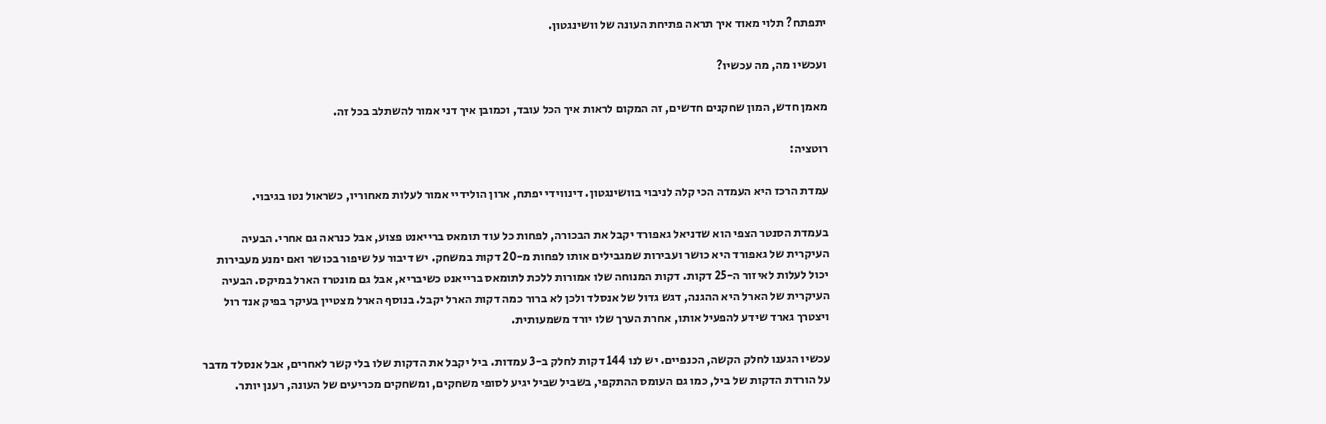יתפתח? תלוי מאוד איך תראה פתיחת העונה של וושינגטון.

ועכשיו מה, מה עכשיו?

מאמן חדש, המון שחקנים חדשים, זה המקום לראות איך הכל עובד, וכמובן איך דני אמור להשתלב בכל זה.

רוטציה:

עמדת הרכז היא העמדה הכי קלה לניבוי בוושינגטון. דינווידי יפתח, ארון הולידיי אמור לעלות מאחוריו, כשראול נטו בגיבוי.

בעמדת הסנטר הצפי הוא שדניאל גאפורד יקבל את הבכורה, לפחות כל עוד תומאס ברייאנט פצוע, אבל כנראה גם אחרי. הבעיה העיקרית של גאפורד היא כושר ועבירות שמגבילים אותו לפחות מ-20 דקות במשחק. יש דיבור על שיפור בכושר ואם ימנע מעבירות יכול לעלות לאיזור ה-25 דקות. דקות המנוחה שלו אמורות ללכת לתומאס ברייאנט כשיבריא, אבל גם מונטרז הארל במיקס. הבעיה העיקרית של הארל היא ההגנה, דגש גדול של אנסלד ולכן לא ברור כמה דקות הארל יקבל. בנוסף הארל מצטיין בעיקר בפיק אנד רול ויצטרך גארד שידע להפעיל אותו, אחרת הערך שלו יורד משמעותית.

עכשיו הגענו לחלק הקשה, הכנפיים. יש לנו 144 דקות לחלק ב-3 עמדות. ביל יקבל את הדקות שלו בלי קשר לאחרים, אבל אנסלד מדבר על הורדת הדקות של ביל, כמו גם העומס ההתקפי, בשביל שביל יגיע לסופי משחקים, ומשחקים מכריעים של העונה, רענן יותר.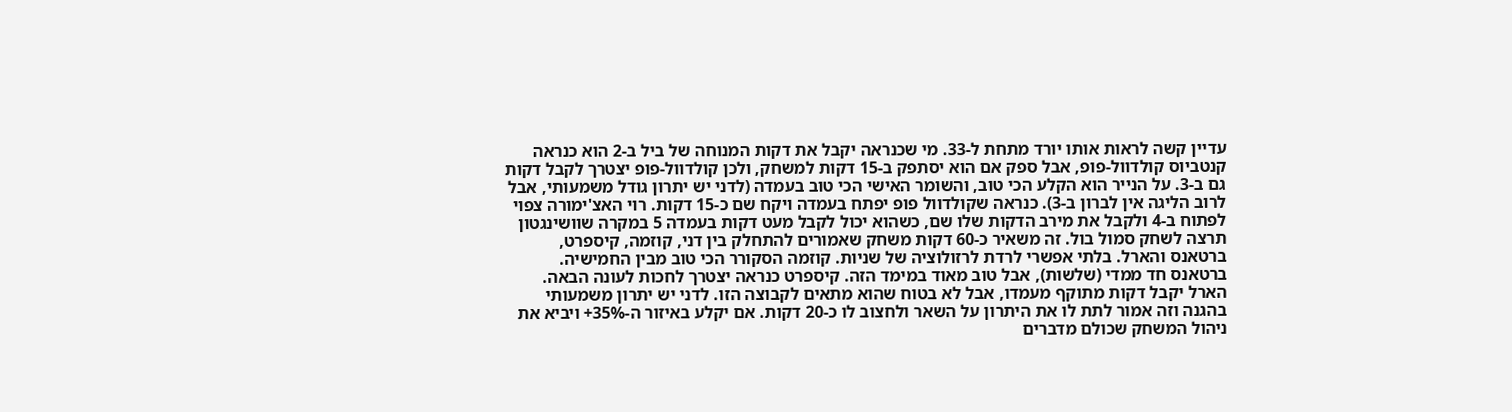עדיין קשה לראות אותו יורד מתחת ל-33. מי שכנראה יקבל את דקות המנוחה של ביל ב-2 הוא כנראה קנטביוס קולדוול-פופ, אבל ספק אם הוא יסתפק ב-15 דקות למשחק, ולכן קולדוול-פופ יצטרך לקבל דקות גם ב-3. על הנייר הוא הקלע הכי טוב, והשומר האישי הכי טוב בעמדה (לדני יש יתרון גודל משמעותי, אבל לרוב הליגה אין לברון ב-3). כנראה שקולדוול פופ יפתח בעמדה ויקח שם כ-15 דקות. רוי האצ'ימורה צפוי לפתוח ב-4 ולקבל את מירב הדקות שלו שם, כשהוא יכול לקבל מעט דקות בעמדה 5 במקרה שוושינגטון תרצה לשחק סמול בול. זה משאיר כ-60 דקות משחק שאמורים להתחלק בין דני, קוזמה, קיספרט, ברטאנס והארל. בלתי אפשרי לרדת לרזולוציה של שניות. קוזמה הסקורר הכי טוב מבין החמישיה. ברטאנס חד ממדי (שלשות), אבל טוב מאוד במימד הזה. קיספרט כנראה יצטרך לחכות לעונה הבאה. הארל יקבל דקות מתוקף מעמדו, אבל לא בטוח שהוא מתאים לקבוצה הזו. לדני יש יתרון משמעותי בהגנה וזה אמור לתת לו את היתרון על השאר ולחצוב לו כ-20 דקות. אם יקלע באיזור ה-35%+ ויביא את ניהול המשחק שכולם מדברים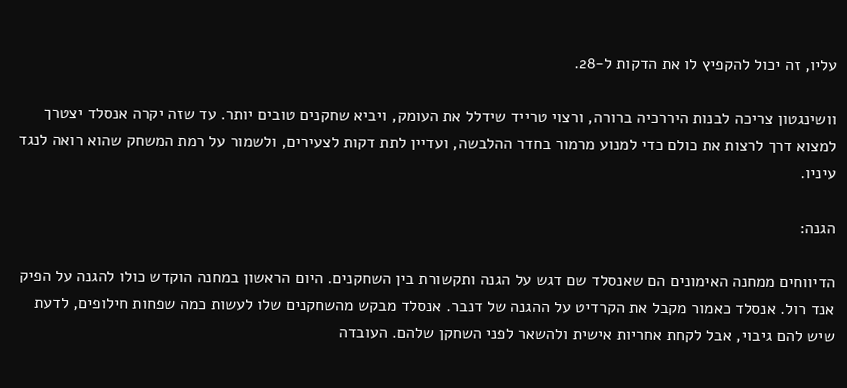עליו, זה יכול להקפיץ לו את הדקות ל-28.

וושינגטון צריכה לבנות היררכיה ברורה, ורצוי טרייד שידלל את העומק, ויביא שחקנים טובים יותר. עד שזה יקרה אנסלד יצטרך למצוא דרך לרצות את כולם כדי למנוע מרמור בחדר ההלבשה, ועדיין לתת דקות לצעירים, ולשמור על רמת המשחק שהוא רואה לנגד עיניו.

הגנה:

הדיווחים ממחנה האימונים הם שאנסלד שם דגש על הגנה ותקשורת בין השחקנים. היום הראשון במחנה הוקדש כולו להגנה על הפיק אנד רול. אנסלד כאמור מקבל את הקרדיט על ההגנה של דנבר. אנסלד מבקש מהשחקנים שלו לעשות כמה שפחות חילופים, לדעת שיש להם גיבוי, אבל לקחת אחריות אישית ולהשאר לפני השחקן שלהם. העובדה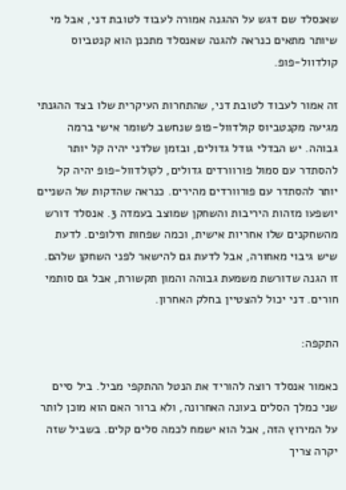שאנסלד שם דגש על ההגנה אמורה לעבוד לטובת דני, אבל מי שיותר מתאים כנראה להגנה שאנסלד מתכנן הוא קנטביוס קולדוול-פופ.

זה אמור לעבוד לטובת דני, שהתחרות העיקרית שלו בצד ההגנתי מגיעה מקנטביוס קולדוול-פופ שנחשב לשומר אישי ברמה גבוהה. יש הבדלי גודל גדולים, ובזמן שלדני יהיה קל יותר להסתדר עם סמול פורוורדים גדולים, לקולדוול-פופ יהיה קל יותר להסתדר עם פורוורדים מהירים. כנראה שהדקות של השניים יושפעו מזהות היריבות והשחקן שמוצב בעמדה 3. אנסלד דורש מהשחקנים שלו אחריות אישית, וכמה שפחות חילופים. לדעת שיש גיבוי מאחורה, אבל לדעת גם להישאר לפני השחקן שלהם. זו הגנה שדורשת משמעת גבוהה והמון תקשורת, אבל גם סותמי חורים. דני יכול להצטיין בחלק האחרון.

התקפה:

כאמור אנסלד רוצה להוריד את הנטל ההתקפי מביל. ביל סיים שני כמלך הסלים בעונה האחרונה, ולא ברור האם הוא מוכן לותר על המירוץ הזה, אבל הוא ישמח לכמה סלים קלים. בשביל שזה יקרה צריך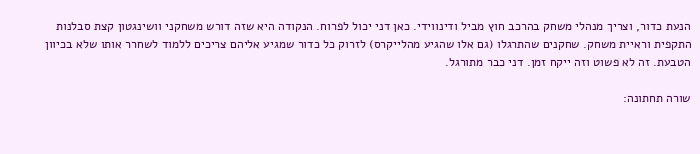הנעת כדור, וצריך מנהלי משחק בהרכב חוץ מביל ודינווידי. כאן דני יכול לפרוח. הנקודה היא שזה דורש משחקני וושינגטון קצת סבלנות התקפית וראיית משחק. שחקנים שהתרגלו (גם אלו שהגיע מהלייקרס) לזרוק כל כדור שמגיע אליהם צריכים ללמוד לשחרר אותו שלא בכיוון הטבעת. זה לא פשוט וזה ייקח זמן. דני כבר מתורגל.

שורה תחתונה: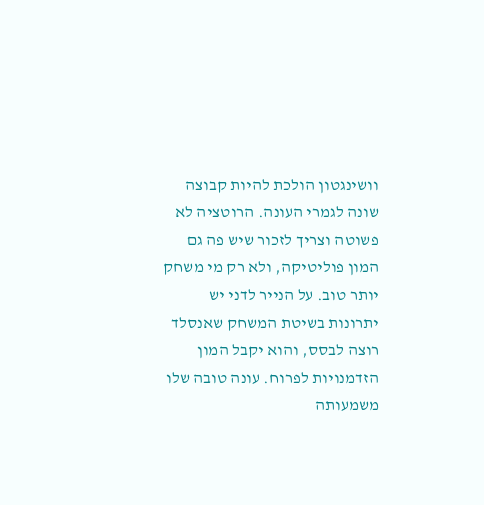וושינגטון הולכת להיות קבוצה שונה לגמרי העונה. הרוטציה לא פשוטה וצריך לזכור שיש פה גם המון פוליטיקה, ולא רק מי משחק יותר טוב. על הנייר לדני יש יתרונות בשיטת המשחק שאנסלד רוצה לבסס, והוא יקבל המון הזדמנויות לפרוח. עונה טובה שלו משמעותה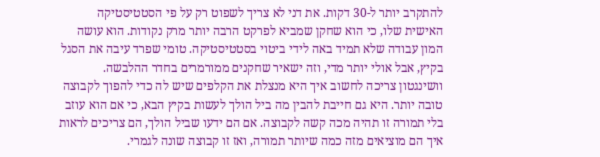להתקרב יותר ל-30 דקות. את דני לא צריך לשפוט רק על פי הסטטיסטיקה האישית שלו, כי הוא שחקן שמביא לפרקט הרבה יותר מרק נקודות. הוא עושה המון עבודה שלא תמיד באה לידי ביטוי בסטטיסטיקה. טומי שפרד עיבה את הסגל בקיץ, אבל אולי יותר מדי, וזה ישאיר שחקנים ממורמרים בחדר ההלבשה. וושינגטון צריכה לחשוב איך היא מנצלת את הקלפים שיש לה כדי להפוך לקבוצה טובה יותר. היא גם חייבת להבין מה ביל הולך לעשות בקיץ הבא, כי אם הוא עוזב בלי תמורה זו תהיה מכה קשה לקבוצה. אם הם ידעו שביל הולך, הם צריכים לראות איך הם מוציאים מזה כמה שיותר תמורה, ואז זו קבוצה שונה לגמרי.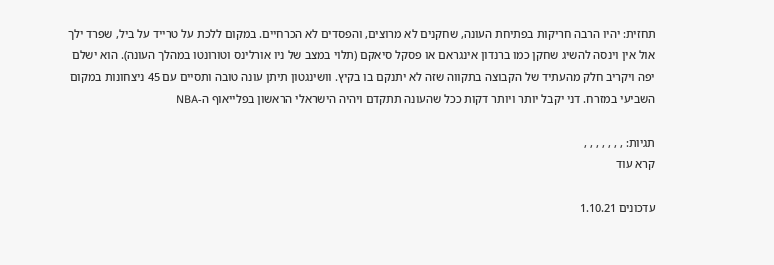תחזית: יהיו הרבה חריקות בפתיחת העונה, שחקנים לא מרוצים, והפסדים לא הכרחיים. במקום ללכת על טרייד על ביל, שפרד ילך אול אין וינסה להשיג שחקן כמו ברנדון אינגראם או פסקל סיאקם (תלוי במצב של ניו אורלינס וטורונטו במהלך העונה). הוא ישלם יפה ויקריב חלק מהעתיד של הקבוצה בתקווה שזה לא יתנקם בו בקיץ. וושינגטון תיתן עונה טובה ותסיים עם 45 ניצחונות במקום השביעי במזרח. דני יקבל יותר ויותר דקות ככל שהעונה תתקדם ויהיה הישראלי הראשון בפלייאוף ה-NBA

תגיות: , , , , , , ,
קרא עוד

עדכונים 1.10.21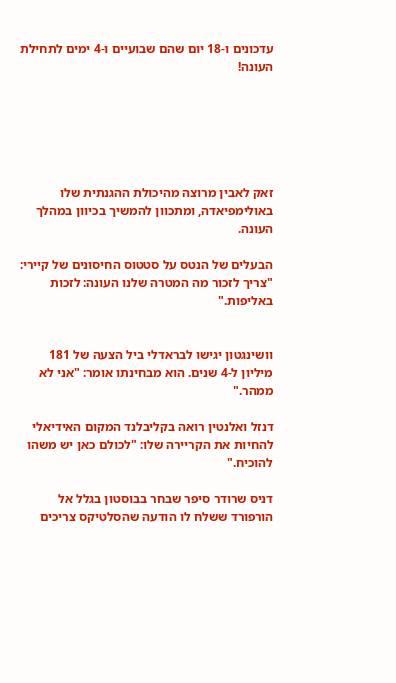עדכונים ו-18 יום שהם שבועיים ו-4 ימים לתחילת העונה!






זאק לאבין מרוצה מהיכולת ההגנתית שלו באולימפיאדה, ומתכוון להמשיך בכיוון במהלך העונה.

הבעלים של הנטס על סטטוס החיסונים של קיירי: "צריך לזכור מה המטרה שלנו העונה: לזכות באליפות."


וושינגטון יגישו לבראדלי ביל הצעה של 181 מיליון ל-4 שנים. הוא מבחינתו אומר: "אני לא ממהר."

דנזל ואלנטין רואה בקליבלנד המקום האידיאלי להחיות את הקריירה שלו: "לכולם כאן יש משהו להוכיח."

דניס שרודר סיפר שבחר בבוסטון בגלל אל הורפורד ששלח לו הודעה שהסלטיקס צריכים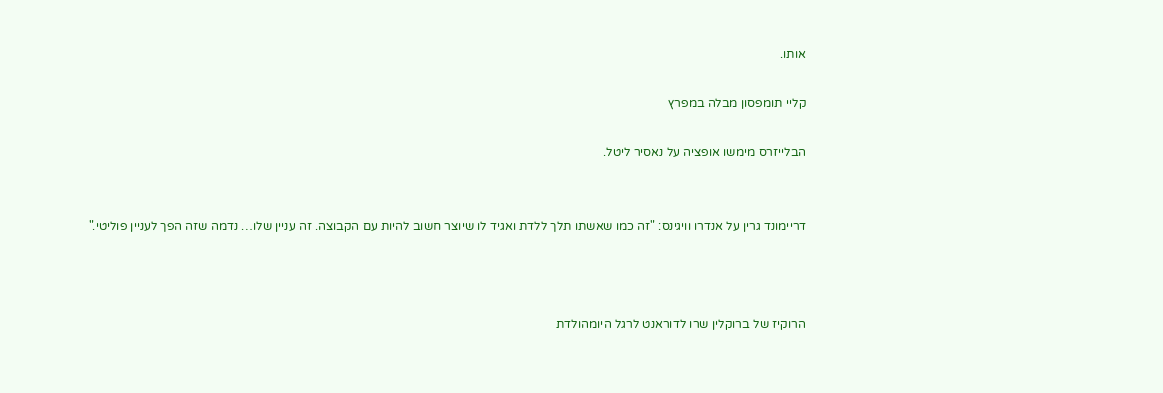אותו.

קליי תומפסון מבלה במפרץ

הבלייזרס מימשו אופציה על נאסיר ליטל.


דריימונד גרין על אנדרו וויגינס: "זה כמו שאשתו תלך ללדת ואגיד לו שיוצר חשוב להיות עם הקבוצה. זה עניין שלו… נדמה שזה הפך לעניין פוליטי."



הרוקיז של ברוקלין שרו לדוראנט לרגל היומהולדת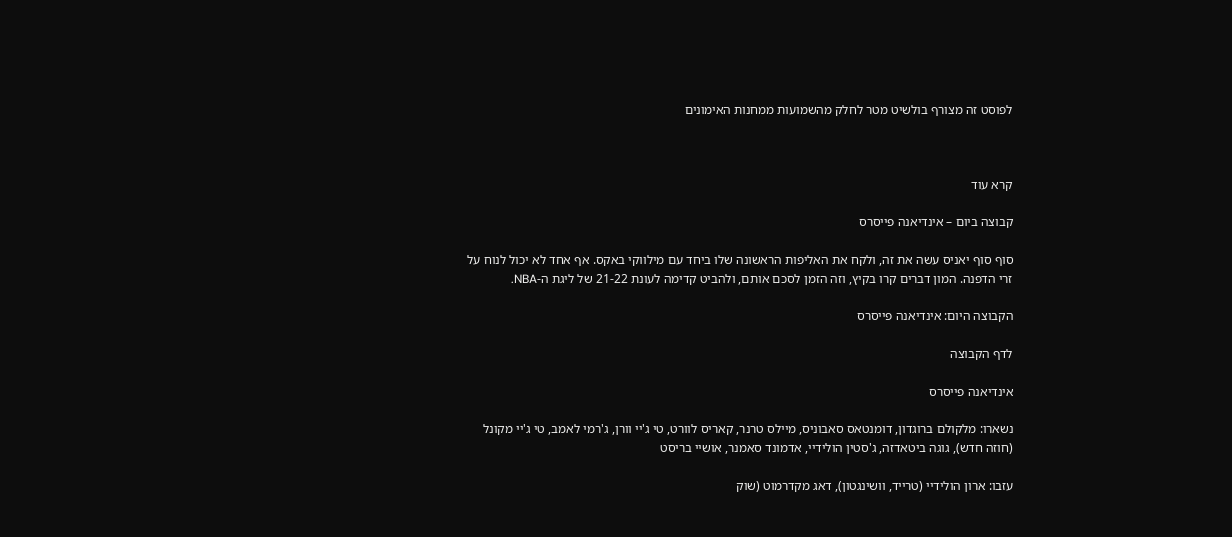לפוסט זה מצורף בולשיט מטר לחלק מהשמועות ממחנות האימונים



קרא עוד

קבוצה ביום – אינדיאנה פייסרס

סוף סוף יאניס עשה את זה, ולקח את האליפות הראשונה שלו ביחד עם מילווקי באקס. אף אחד לא יכול לנוח על זרי הדפנה. המון דברים קרו בקיץ, וזה הזמן לסכם אותם, ולהביט קדימה לעונת 21-22 של ליגת ה-NBA.

הקבוצה היום: אינדיאנה פייסרס

לדף הקבוצה

אינדיאנה פייסרס

נשארו: מלקולם ברוגדון, דומנטאס סאבוניס, מיילס טרנר, קאריס לוורט, טי ג'יי וורן, ג'רמי לאמב, טי ג'יי מקונל (חוזה חדש), גוגה ביטאדזה, ג'סטין הולידיי, אדמונד סאמנר, אושיי בריסט

עזבו: ארון הולידיי (טרייד, וושינגטון), דאג מקדרמוט (שוק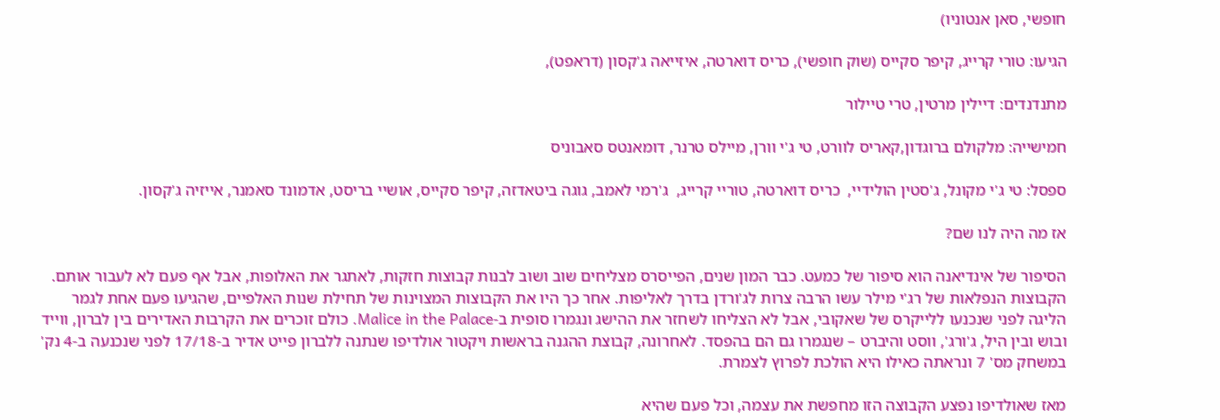חופשי, סאן אנטוניו)

הגיעו: טורי קרייג, קיפר סקייס (שוק חופשי), כריס דוארטה, איזייאה ג'קסון (דראפט),

מתנדנדים: דיילין מרטין, טרי טיילור

חמישייה: מלקולם ברוגדון,קאריס לוורט, טי ג'י וורן, מיילס טרנר, דומאנטס סאבוניס

ספסל: טי ג'י מקונל, ג'סטין הולידיי,  כריס דוארטה, טוריי קרייג,  ג'רמי לאמב, גוגה ביטאדזה, קיפר סקייס, אושיי בריסט, אדמונד סאמנר, אייזיה ג'קסון.

אז מה היה לנו שם?

הסיפור של אינדיאנה הוא סיפור של כמעט. כבר המון שנים, הפייסרס מצליחים שוב ושוב לבנות קבוצות חזקות, לאתגר את האלופות, אבל אף פעם לא לעבור אותם. הקבוצות הנפלאות של רג'י מילר עשו הרבה צרות לג'ורדן בדרך לאליפות. אחר כך היו את הקבוצות המצוינות של תחילת שנות האלפיים, שהגיעו פעם אחת לגמר הליגה לפני שנכנעו ללייקרס של שאקובי, אבל לא הצליחו לשחזר את ההישג ונגמרו סופית ב-Malice in the Palace. כולם זוכרים את הקרבות האדירים בין לברון, ווייד ובוש ובין היל, ג'ורג', ווסט והיברט – שנגמרו גם הם בהפסד. לאחרונה, קבוצת ההגנה בראשות ויקטור אולדיפו שנתנה ללברון פייט אדיר ב-17/18 לפני שנכנעה ב-4 נק' במשחק מס' 7 ונראתה כאילו היא הולכת לפרוץ לצמרת.

מאז שאולדיפו נפצע הקבוצה הזו מחפשת את עצמה, וכל פעם שהיא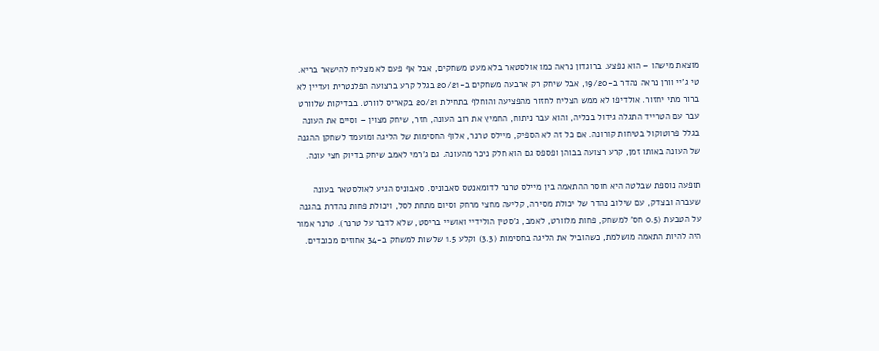מוצאת מישהו – הוא נפצע. ברוגדון נראה כמו אולסטאר בלא מעט משחקים, אבל אף פעם לא מצליח להישאר בריא. טי ג'יי וורן נראה נהדר ב-19/20, אבל שיחק רק ארבעה משחקים ב-20/21 בגלל קרע ברצועה הפלנטרית ועדיין לא ברור מתי יחזור. אולדיפו לא ממש הצליח לחזור מהפציעה והוחלף בתחילת 20/21 בקאריס לוורט. בבדיקות שלוורט עבר עם הטרייד התגלה גידול בכליה, והוא עבר ניתוח, החמיץ את רוב העונה, חזר, שיחק מצוין – וסיים את העונה בגלל פרוטוקול בטיחות קורונה. אם כל זה לא הספיק, מיילס טרנר, אלוף החסימות של הליגה ומועמד לשחקן ההגנה של העונה באותו זמן, קרע רצועה בבוהן ופספס גם הוא חלק ניכר מהעונה. גם ג'רמי לאמב שיחק בדיוק חצי עונה.

תופעה נוספת שבלטה היא חוסר ההתאמה בין מיילס טרנר לדומאנטס סאבוניס. סאבוניס הגיע לאולסטאר בעונה שעברה ובצדק, עם שילוב נהדר של יכולת מסירה, קליעה מחצי מרחק וסיום מתחת לסל, ויכולת פחות נהדרת בהגנה על הטבעת (0.5 חס' למשחק, פחות מלוורט, לאמב, ג'סטין הולידיי ואושיי בריסט, שלא לדבר על טרנר). טרנר אמור היה להיות התאמה מושלמת, כשהוביל את הליגה בחסימות (3.3) וקלע 1.5 שלשות למשחק ב-34 אחוזים מכובדים.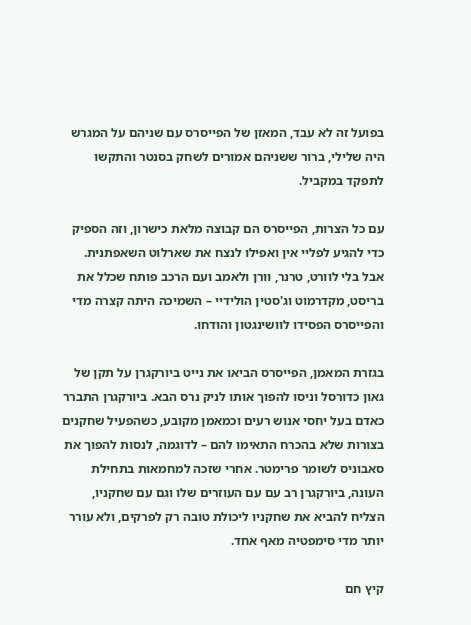בפועל זה לא עבד, המאזן של הפייסרס עם שניהם על המגרש היה שלילי, ברור ששניהם אמורים לשחק בסנטר והתקשו לתפקד במקביל.

עם כל הצרות, הפייסרס הם קבוצה מלאת כישרון, וזה הספיק כדי להגיע לפליי אין ואפילו לנצח את שארלוט השאפתנית. אבל בלי לוורט, טרנר, וורן ולאמב ועם הרכב פותח שכלל את בריסט, מקדרמוט וג'סטין הולידיי – השמיכה היתה קצרה מדי והפייסרס הפסידו לוושינגטון והודחו.

בגזרת המאמן, הפייסרס הביאו את נייט ביורקגרן על תקן של גאון כדורסל וניסו להפוך אותו לניק נרס הבא. ביורקגרן התברר כאדם בעל יחסי אנוש רעים וכמאמן מקובע, כשהפעיל שחקנים בצורות שלא בהכרח התאימו להם – לדוגמה, לנסות להפוך את סאבוניס לשומר פרימטר. אחרי שזכה למחמאות בתחילת העונה, ביורקגרן רב עם עם העוזרים שלו וגם עם שחקניו, הצליח להביא את שחקניו ליכולת טובה רק לפרקים, ולא עורר יותר מדי סימפטיה מאף אחד.

קיץ חם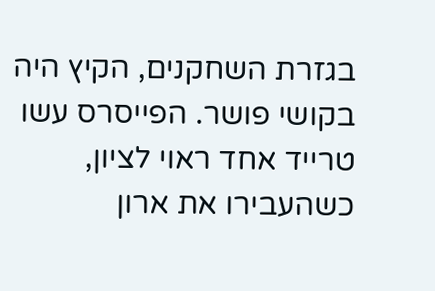בגזרת השחקנים, הקיץ היה בקושי פושר. הפייסרס עשו טרייד אחד ראוי לציון, כשהעבירו את ארון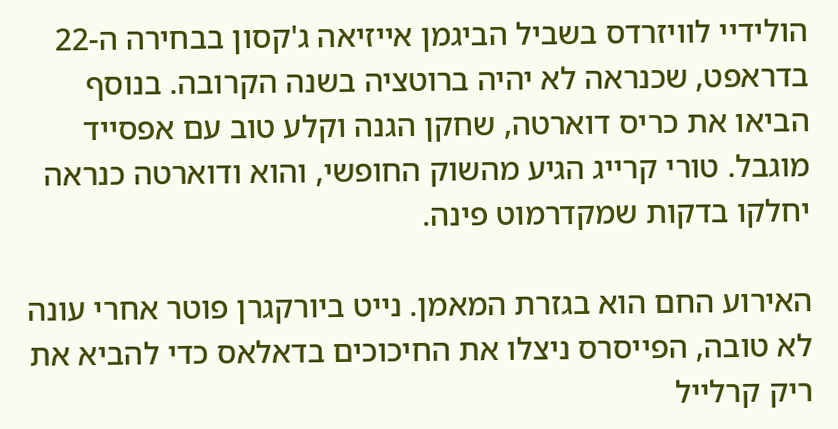הולידיי לוויזרדס בשביל הביגמן אייזיאה ג'קסון בבחירה ה-22 בדראפט, שכנראה לא יהיה ברוטציה בשנה הקרובה. בנוסף הביאו את כריס דוארטה, שחקן הגנה וקלע טוב עם אפסייד מוגבל. טורי קרייג הגיע מהשוק החופשי, והוא ודוארטה כנראה יחלקו בדקות שמקדרמוט פינה.

האירוע החם הוא בגזרת המאמן. נייט ביורקגרן פוטר אחרי עונה לא טובה, הפייסרס ניצלו את החיכוכים בדאלאס כדי להביא את ריק קרלייל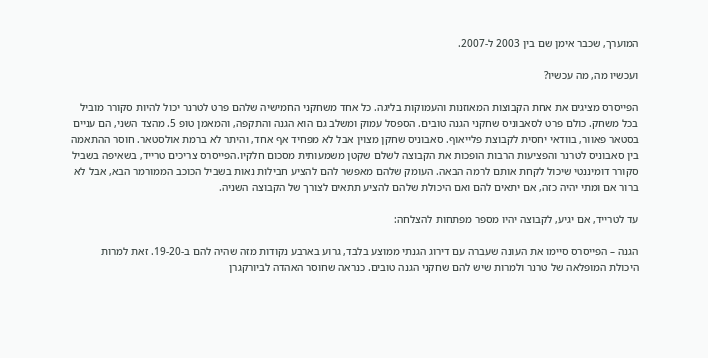המוערך, שכבר אימן שם בין 2003 ל-2007.

ועכשיו מה, מה עכשיו?

הפייסרס מציגים את אחת הקבוצות המאוזנות והעמוקות בליגה. כל אחד משחקני החמישיה שלהם פרט לטרנר יכול להיות סקורר מוביל בכל משחק. כולם פרט לסאבוניס שחקני הגנה טובים. הספסל עמוק ומשלב גם הוא הגנה והתקפה, והמאמן טופ 5. מהצד השני, הם עניים בסטאר פאוור, בוודאי יחסית לקבוצת פלייאוף. סאבוניס שחקן מצוין אבל לא מפחיד אף אחד, והיתר לא ברמת אולסטאר. חוסר ההתאמה בין סאבוניס לטרנר והפציעות הרבות הופכות את הקבוצה לשלם שקטן משמעותית מסכום חלקיו.הפייסרס צריכים טרייד, בשאיפה בשביל סקורר דומיננטי שיכול לקחת אותם לרמה הבאה. העומק שלהם מאפשר להם להציע חבילות נאות בשביל הכוכב הממורמר הבא, אבל לא ברור אם ומתי יהיה כזה, אם יתאים להם ואם היכולת שלהם להציע תתאים לצורך של הקבוצה השניה.

עד לטרייד, אם יגיע, לקבוצה יהיו מספר מפתחות להצלחה:

הגנה – הפייסרס סיימו את העונה שעברה עם דירוג הגנתי ממוצע בלבד, גרוע בארבע נקודות מזה שהיה להם ב-19-20. זאת למרות היכולת המופלאה של טרנר ולמרות שיש להם שחקני הגנה טובים. כנראה שחוסר האהדה לביורקגרן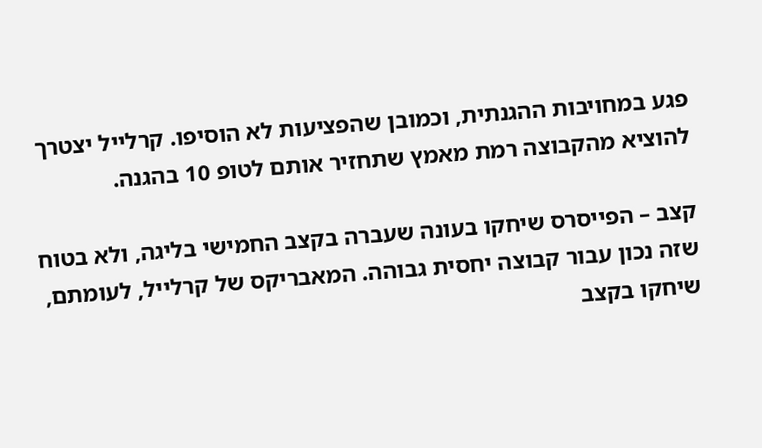פגע במחויבות ההגנתית, וכמובן שהפציעות לא הוסיפו. קרלייל יצטרך להוציא מהקבוצה רמת מאמץ שתחזיר אותם לטופ 10 בהגנה.

קצב – הפייסרס שיחקו בעונה שעברה בקצב החמישי בליגה, ולא בטוח שזה נכון עבור קבוצה יחסית גבוהה. המאבריקס של קרלייל, לעומתם, שיחקו בקצב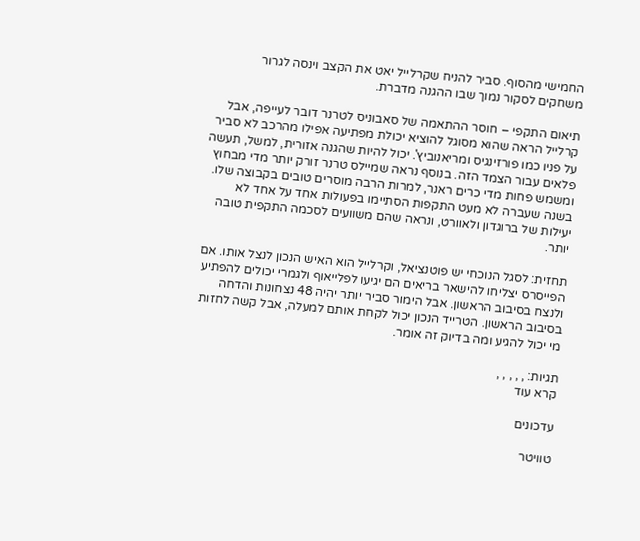החמישי מהסוף. סביר להניח שקרלייל יאט את הקצב וינסה לגרור משחקים לסקור נמוך שבו ההגנה מדברת.

תיאום התקפי – חוסר ההתאמה של סאבוניס לטרנר דובר לעייפה, אבל קרלייל הראה שהוא מסוגל להוציא יכולת מפתיעה אפילו מהרכב לא סביר על פניו כמו פורזינגיס ומריאנוביץ'. יכול להיות שהגנה אזורית, למשל, תעשה פלאים עבור הצמד הזה. בנוסף נראה שמיילס טרנר זורק יותר מדי מבחוץ ומשמש פחות מדי כרים ראנר, למרות הרבה מוסרים טובים בקבוצה שלו. בשנה שעברה לא מעט התקפות הסתיימו בפעולות אחד על אחד לא יעילות של ברוגדון ולאוורט, ונראה שהם משוועים לסכמה התקפית טובה יותר.

תחזית: לסגל הנוכחי יש פוטנציאל, וקרלייל הוא האיש הנכון לנצל אותו. אם הפייסרס יצליחו להישאר בריאים הם יגיעו לפלייאוף ולגמרי יכולים להפתיע ולנצח בסיבוב הראשון. אבל הימור סביר יותר יהיה 48 נצחונות והדחה בסיבוב הראשון. הטרייד הנכון יכול לקחת אותם למעלה, אבל קשה לחזות מי יכול להגיע ומה בדיוק זה אומר.

תגיות: , , , , ,
קרא עוד

עדכונים

טוויטר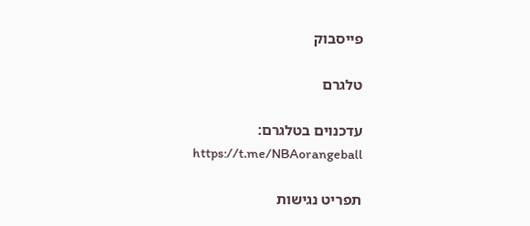פייסבוק

טלגרם

עדכנוים בטלגרם:
https://t.me/NBAorangeball

תפריט נגישות